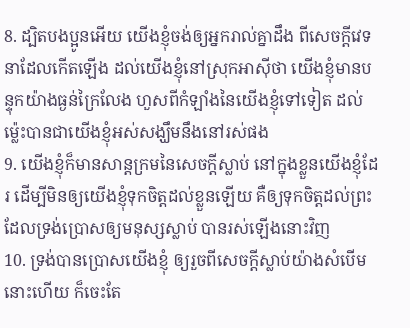8. ដ្បិតបងប្អូនអើយ យើងខ្ញុំចង់ឲ្យអ្នករាល់គ្នាដឹង ពីសេចក្ដីវេទនាដែលកើតឡើង ដល់យើងខ្ញុំនៅស្រុកអាស៊ីថា យើងខ្ញុំមានបន្ទុកយ៉ាងធ្ងន់ក្រៃលែង ហួសពីកំឡាំងនៃយើងខ្ញុំទៅទៀត ដល់ម៉្លេះបានជាយើងខ្ញុំអស់សង្ឃឹមនឹងនៅរស់ផង
9. យើងខ្ញុំក៏មានសាន្តក្រមនៃសេចក្ដីស្លាប់ នៅក្នុងខ្លួនយើងខ្ញុំដែរ ដើម្បីមិនឲ្យយើងខ្ញុំទុកចិត្តដល់ខ្លួនឡើយ គឺឲ្យទុកចិត្តដល់ព្រះ ដែលទ្រង់ប្រោសឲ្យមនុស្សស្លាប់ បានរស់ឡើងនោះវិញ
10. ទ្រង់បានប្រោសយើងខ្ញុំ ឲ្យរួចពីសេចក្ដីស្លាប់យ៉ាងសំបើមនោះហើយ ក៏ចេះតែ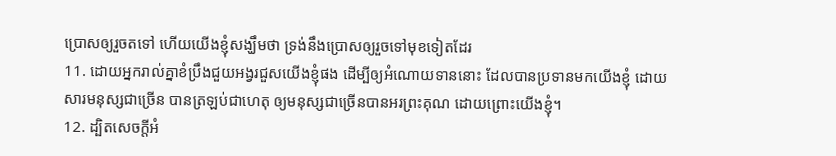ប្រោសឲ្យរួចតទៅ ហើយយើងខ្ញុំសង្ឃឹមថា ទ្រង់នឹងប្រោសឲ្យរួចទៅមុខទៀតដែរ
11. ដោយអ្នករាល់គ្នាខំប្រឹងជួយអង្វរជួសយើងខ្ញុំផង ដើម្បីឲ្យអំណោយទាននោះ ដែលបានប្រទានមកយើងខ្ញុំ ដោយសារមនុស្សជាច្រើន បានត្រឡប់ជាហេតុ ឲ្យមនុស្សជាច្រើនបានអរព្រះគុណ ដោយព្រោះយើងខ្ញុំ។
12. ដ្បិតសេចក្ដីអំ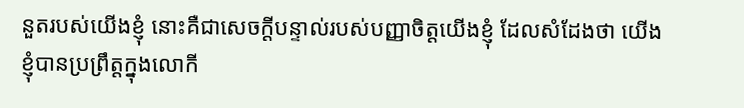នួតរបស់យើងខ្ញុំ នោះគឺជាសេចក្ដីបន្ទាល់របស់បញ្ញាចិត្តយើងខ្ញុំ ដែលសំដែងថា យើងខ្ញុំបានប្រព្រឹត្តក្នុងលោកី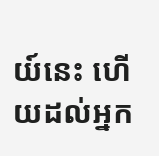យ៍នេះ ហើយដល់អ្នក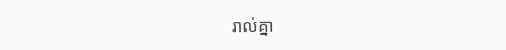រាល់គ្នា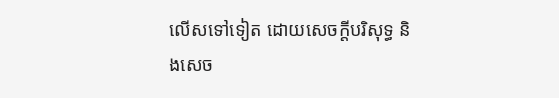លើសទៅទៀត ដោយសេចក្ដីបរិសុទ្ធ និងសេច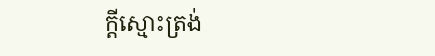ក្ដីស្មោះត្រង់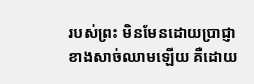របស់ព្រះ មិនមែនដោយប្រាជ្ញាខាងសាច់ឈាមឡើយ គឺដោយ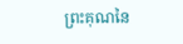ព្រះគុណនៃ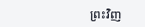ព្រះវិញ